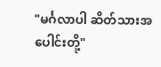"မင်္ဂလာပါ ဆိတ်သားအပေါင်းတို့"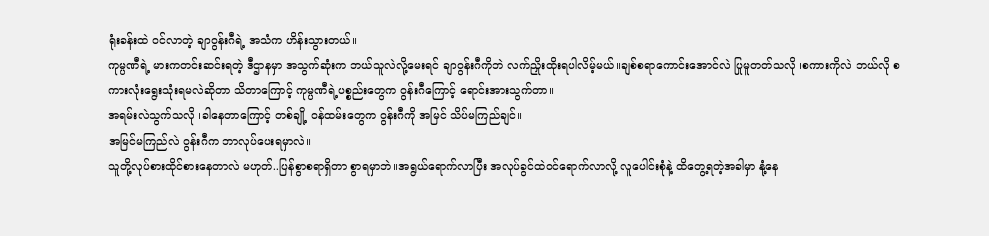ရုံးခန်းထဲ ဝင်လာတဲ့ ချာဝွန်းဂီရဲ့ အသံက ဟိန်းသွားတယ်။
ကုမ္ပဏီရဲ့ မားကတင်းဆင်းရတဲ့ ဒီဌာနမှာ အသွက်ဆုံးက ဘယ်သူလဲလို့မေးရင် ချာဝွန်းဂီကိုဘဲ လက်ညှိုးထိုးရပါလိမ့်မယ်။ချစ်စရာကောင်းအောင်လဲ ပြုမူတတ်သလို ၊စကားကိုလဲ ဘယ်လို စကားလုံးရွေးသုံးရမလဲဆိုတာ သိတာကြောင့် ကုမ္ပဏီရဲ့ပစ္စည်းတွေက ဝွန်းဂီကြောင့် ရောင်းအားသွက်တာ။
အရမ်းလဲသွက်သလို ၊ခါနေတာကြောင့် တစ်ချို့ ဝန်ထမ်းတွေက ဝွန်းဂီကို အမြင် သိပ်မကြည်ချင်။
အမြင်မကြည်လဲ ဝွန်းဂီက ဘာလုပ်ပေးရမှာလဲ။
သူတို့လုပ်စားထိုင်စားနေတာလဲ မဟုတ်..ပြန်စွာစရာရှိတာ စွာရမှာဘဲ။အရွယ်ရောက်လာပြီး အလုပ်ခွင်ထဲဝင်ရောက်လာလို့ လူပေါင်းစုံနဲ့ ထိတွေ့ရတဲ့အခါမှာ နုံ့နေ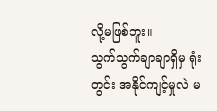လို့မဖြစ်ဘူး။
သွက်သွက်ချာချာရှိမှ ရုံးတွင်း အနိုင်ကျင့်မှုလဲ မ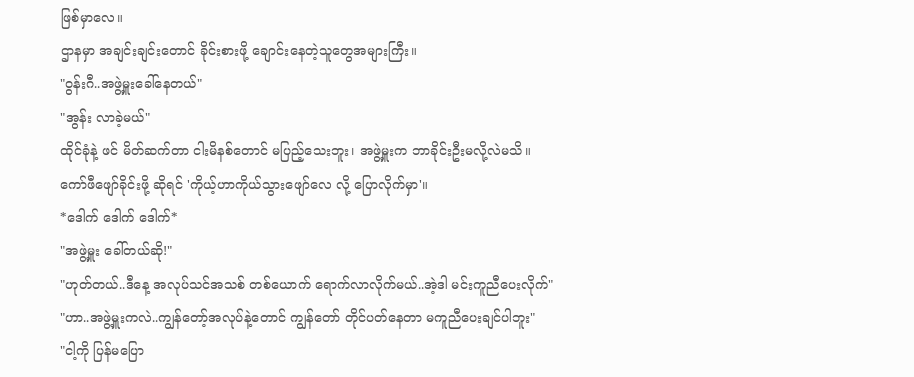ဖြစ်မှာလေ။
ဌာနမှာ အချင်းချင်းတောင် ခိုင်းစားဖို့ ချောင်းနေတဲ့သူတွေအများကြီး။
"ဝွန်းဂီ..အဖွဲ့မှူးခေါ်နေတယ်"
"အွန်း လာခဲ့မယ်"
ထိုင်ခုံနဲ့ ဖင် မိတ်ဆက်တာ ငါးမိနစ်တောင် မပြည့်သေးဘူး၊ အဖွဲ့မှူးက ဘာခိုင်းဦးမလို့လဲမသိ။
ကော်ဖီဖျော်ခိုင်းဖို့ ဆိုရင် 'ကိုယ့်ဟာကိုယ်သွားဖျော်လေ လို့ ပြောလိုက်မှာ'။
*ဒေါက် ဒေါက် ဒေါက်*
"အဖွဲ့မှူး ခေါ်တယ်ဆို!"
"ဟုတ်တယ်..ဒီနေ့ အလုပ်သင်အသစ် တစ်ယောက် ရောက်လာလိုက်မယ်..အဲ့ဒါ မင်းကူညီပေးလိုက်"
"ဟာ..အဖွဲ့မှူးကလဲ..ကျွန်တော့်အလုပ်နဲ့တောင် ကျွန်တော် တိုင်ပတ်နေတာ မကူညီပေးချင်ပါဘူး"
"ငါ့ကို ပြန်မပြော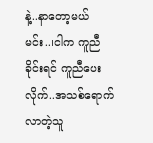နဲ့..နာတော့မယ် မင်း..၊ငါက ကူညီခိုင်းရင် ကူညီပေးလိုက်..အသစ်ရောက်လာတဲ့သူ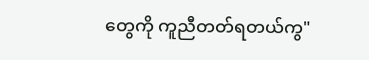တွေကို ကူညီတတ်ရတယ်ကွ"